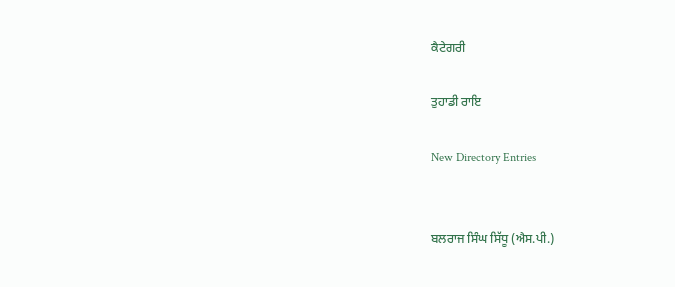ਕੈਟੇਗਰੀ

ਤੁਹਾਡੀ ਰਾਇ

New Directory Entries


ਬਲਰਾਜ ਸਿੰਘ ਸਿੱਧੂ (ਐਸ.ਪੀ.)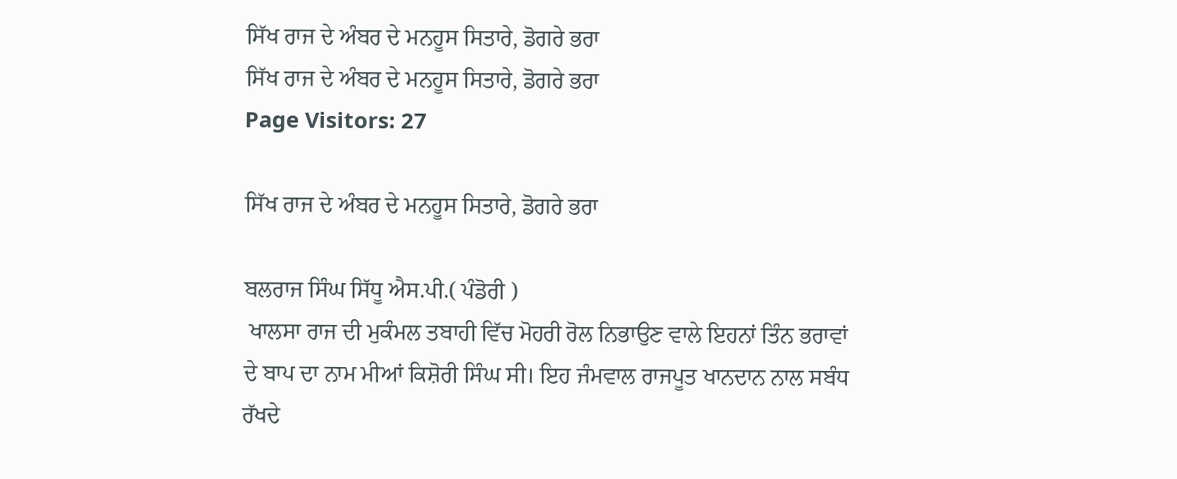ਸਿੱਖ ਰਾਜ ਦੇ ਅੰਬਰ ਦੇ ਮਨਹੂਸ ਸਿਤਾਰੇ, ਡੋਗਰੇ ਭਰਾ
ਸਿੱਖ ਰਾਜ ਦੇ ਅੰਬਰ ਦੇ ਮਨਹੂਸ ਸਿਤਾਰੇ, ਡੋਗਰੇ ਭਰਾ
Page Visitors: 27

ਸਿੱਖ ਰਾਜ ਦੇ ਅੰਬਰ ਦੇ ਮਨਹੂਸ ਸਿਤਾਰੇ, ਡੋਗਰੇ ਭਰਾ

ਬਲਰਾਜ ਸਿੰਘ ਸਿੱਧੂ ਐਸ.ਪੀ.( ਪੰਡੋਰੀ )
 ਖਾਲਸਾ ਰਾਜ ਦੀ ਮੁਕੰਮਲ ਤਬਾਹੀ ਵਿੱਚ ਮੋਹਰੀ ਰੋਲ ਨਿਭਾਉਣ ਵਾਲੇ ਇਹਨਾਂ ਤਿੰਨ ਭਰਾਵਾਂ ਦੇ ਬਾਪ ਦਾ ਨਾਮ ਮੀਆਂ ਕਿਸ਼ੋਰੀ ਸਿੰਘ ਸੀ। ਇਹ ਜੰਮਵਾਲ ਰਾਜਪੂਤ ਖਾਨਦਾਨ ਨਾਲ ਸਬੰਧ ਰੱਖਦੇ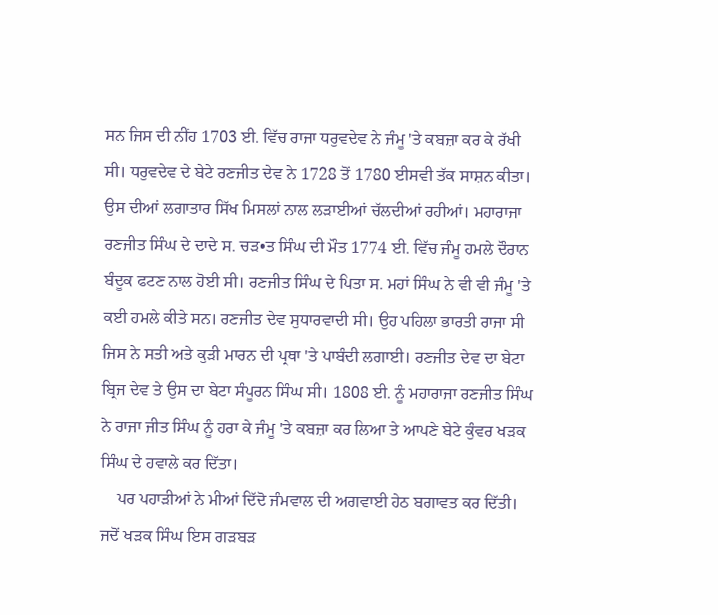ਸਨ ਜਿਸ ਦੀ ਨੀਂਹ 1703 ਈ. ਵਿੱਚ ਰਾਜਾ ਧਰੁਵਦੇਵ ਨੇ ਜੰਮੂ 'ਤੇ ਕਬਜ਼ਾ ਕਰ ਕੇ ਰੱਖੀ ਸੀ। ਧਰੁਵਦੇਵ ਦੇ ਬੇਟੇ ਰਣਜੀਤ ਦੇਵ ਨੇ 1728 ਤੋਂ 1780 ਈਸਵੀ ਤੱਕ ਸਾਸ਼ਨ ਕੀਤਾ। ਉਸ ਦੀਆਂ ਲਗਾਤਾਰ ਸਿੱਖ ਮਿਸਲਾਂ ਨਾਲ ਲੜਾਈਆਂ ਚੱਲਦੀਆਂ ਰਹੀਆਂ। ਮਹਾਰਾਜਾ ਰਣਜੀਤ ਸਿੰਘ ਦੇ ਦਾਦੇ ਸ. ਚੜ•ਤ ਸਿੰਘ ਦੀ ਮੌਤ 1774 ਈ. ਵਿੱਚ ਜੰਮੂ ਹਮਲੇ ਦੌਰਾਨ ਬੰਦੂਕ ਫਟਣ ਨਾਲ ਹੋਈ ਸੀ। ਰਣਜੀਤ ਸਿੰਘ ਦੇ ਪਿਤਾ ਸ. ਮਹਾਂ ਸਿੰਘ ਨੇ ਵੀ ਵੀ ਜੰਮੂ 'ਤੇ ਕਈ ਹਮਲੇ ਕੀਤੇ ਸਨ। ਰਣਜੀਤ ਦੇਵ ਸੁਧਾਰਵਾਦੀ ਸੀ। ਉਹ ਪਹਿਲਾ ਭਾਰਤੀ ਰਾਜਾ ਸੀ ਜਿਸ ਨੇ ਸਤੀ ਅਤੇ ਕੁੜੀ ਮਾਰਨ ਦੀ ਪ੍ਰਥਾ 'ਤੇ ਪਾਬੰਦੀ ਲਗਾਈ। ਰਣਜੀਤ ਦੇਵ ਦਾ ਬੇਟਾ ਬ੍ਰਿਜ ਦੇਵ ਤੇ ਉਸ ਦਾ ਬੇਟਾ ਸੰਪੂਰਨ ਸਿੰਘ ਸੀ। 1808 ਈ. ਨੂੰ ਮਹਾਰਾਜਾ ਰਣਜੀਤ ਸਿੰਘ ਨੇ ਰਾਜਾ ਜੀਤ ਸਿੰਘ ਨੂੰ ਹਰਾ ਕੇ ਜੰਮੂ 'ਤੇ ਕਬਜ਼ਾ ਕਰ ਲਿਆ ਤੇ ਆਪਣੇ ਬੇਟੇ ਕੁੰਵਰ ਖੜਕ ਸਿੰਘ ਦੇ ਹਵਾਲੇ ਕਰ ਦਿੱਤਾ।
    ਪਰ ਪਹਾੜੀਆਂ ਨੇ ਮੀਆਂ ਦਿੱਦੋ ਜੰਮਵਾਲ ਦੀ ਅਗਵਾਈ ਹੇਠ ਬਗਾਵਤ ਕਰ ਦਿੱਤੀ। ਜਦੋਂ ਖੜਕ ਸਿੰਘ ਇਸ ਗੜਬੜ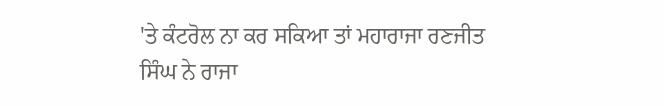'ਤੇ ਕੰਟਰੋਲ ਨਾ ਕਰ ਸਕਿਆ ਤਾਂ ਮਹਾਰਾਜਾ ਰਣਜੀਤ ਸਿੰਘ ਨੇ ਰਾਜਾ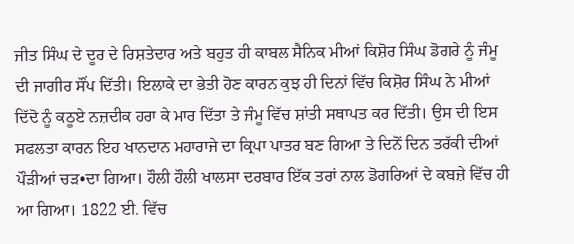ਜੀਤ ਸਿੰਘ ਦੇ ਦੂਰ ਦੇ ਰਿਸ਼ਤੇਦਾਰ ਅਤੇ ਬਹੁਤ ਹੀ ਕਾਬਲ ਸੈਨਿਕ ਮੀਆਂ ਕਿਸ਼ੋਰ ਸਿੰਘ ਡੋਗਰੇ ਨੂੰ ਜੰਮੂ ਦੀ ਜਾਗੀਰ ਸੌਂਪ ਦਿੱਤੀ। ਇਲਾਕੇ ਦਾ ਭੇਤੀ ਹੋਣ ਕਾਰਨ ਕੁਝ ਹੀ ਦਿਨਾਂ ਵਿੱਚ ਕਿਸ਼ੋਰ ਸਿੰਘ ਨੇ ਮੀਆਂ ਦਿੱਦੋ ਨੂੰ ਕਠੂਏ ਨਜ਼ਦੀਕ ਹਰਾ ਕੇ ਮਾਰ ਦਿੱਤਾ ਤੇ ਜੰਮੂ ਵਿੱਚ ਸ਼ਾਂਤੀ ਸਥਾਪਤ ਕਰ ਦਿੱਤੀ। ਉਸ ਦੀ ਇਸ ਸਫਲਤਾ ਕਾਰਨ ਇਹ ਖਾਨਦਾਨ ਮਹਾਰਾਜੇ ਦਾ ਕ੍ਰਿਪਾ ਪਾਤਰ ਬਣ ਗਿਆ ਤੇ ਦਿਨੋਂ ਦਿਨ ਤਰੱਕੀ ਦੀਆਂ ਪੌੜੀਆਂ ਚੜ•ਦਾ ਗਿਆ। ਹੌਲੀ ਹੌਲੀ ਖਾਲਸਾ ਦਰਬਾਰ ਇੱਕ ਤਰਾਂ ਨਾਲ ਡੋਗਰਿਆਂ ਦੇ ਕਬਜ਼ੇ ਵਿੱਚ ਹੀ ਆ ਗਿਆ। 1822 ਈ. ਵਿੱਚ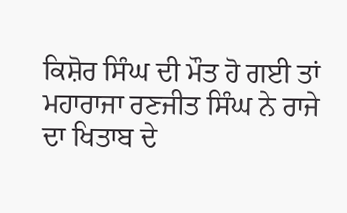ਕਿਸ਼ੋਰ ਸਿੰਘ ਦੀ ਮੌਤ ਹੋ ਗਈ ਤਾਂ ਮਹਾਰਾਜਾ ਰਣਜੀਤ ਸਿੰਘ ਨੇ ਰਾਜੇ ਦਾ ਖਿਤਾਬ ਦੇ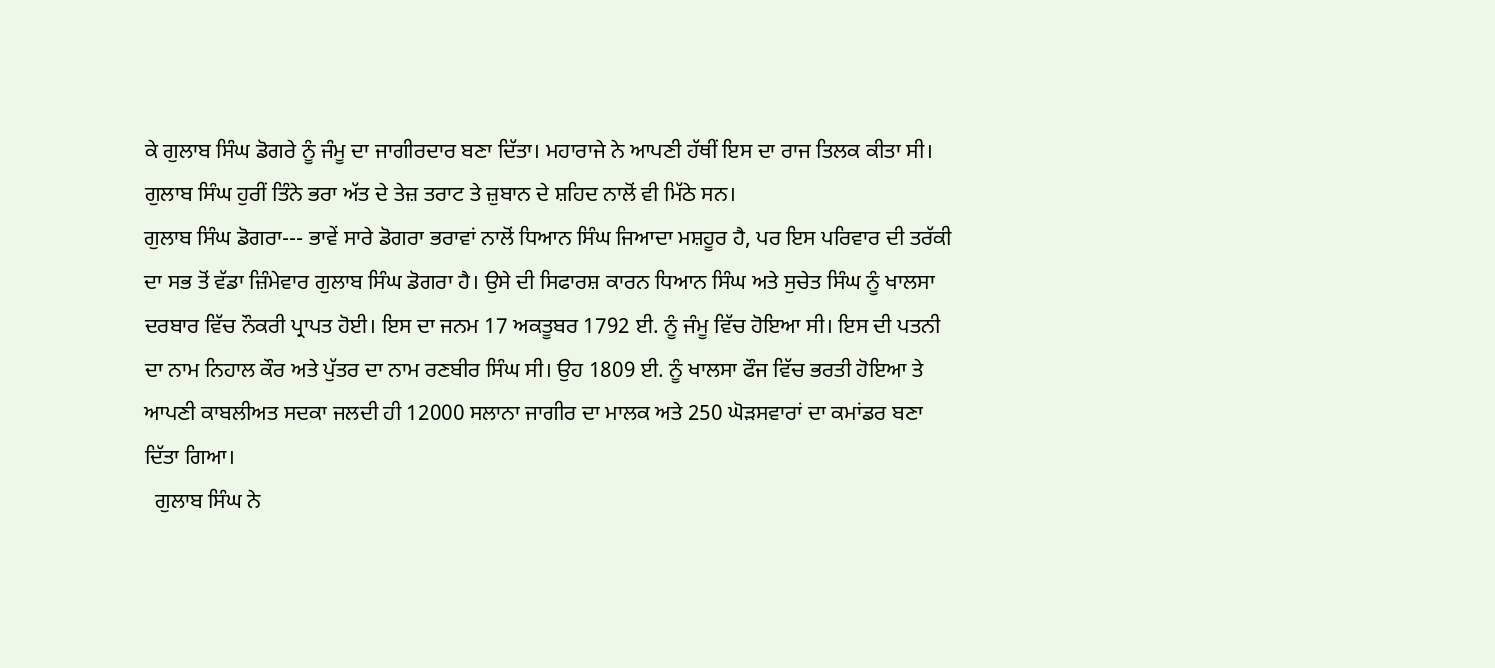ਕੇ ਗੁਲਾਬ ਸਿੰਘ ਡੋਗਰੇ ਨੂੰ ਜੰਮੂ ਦਾ ਜਾਗੀਰਦਾਰ ਬਣਾ ਦਿੱਤਾ। ਮਹਾਰਾਜੇ ਨੇ ਆਪਣੀ ਹੱਥੀਂ ਇਸ ਦਾ ਰਾਜ ਤਿਲਕ ਕੀਤਾ ਸੀ। ਗੁਲਾਬ ਸਿੰਘ ਹੁਰੀਂ ਤਿੰਨੇ ਭਰਾ ਅੱਤ ਦੇ ਤੇਜ਼ ਤਰਾਟ ਤੇ ਜ਼ੁਬਾਨ ਦੇ ਸ਼ਹਿਦ ਨਾਲੋਂ ਵੀ ਮਿੱਠੇ ਸਨ।
ਗੁਲਾਬ ਸਿੰਘ ਡੋਗਰਾ--- ਭਾਵੇਂ ਸਾਰੇ ਡੋਗਰਾ ਭਰਾਵਾਂ ਨਾਲੋਂ ਧਿਆਨ ਸਿੰਘ ਜਿਆਦਾ ਮਸ਼ਹੂਰ ਹੈ, ਪਰ ਇਸ ਪਰਿਵਾਰ ਦੀ ਤਰੱਕੀ ਦਾ ਸਭ ਤੋਂ ਵੱਡਾ ਜ਼ਿੰਮੇਵਾਰ ਗੁਲਾਬ ਸਿੰਘ ਡੋਗਰਾ ਹੈ। ਉਸੇ ਦੀ ਸਿਫਾਰਸ਼ ਕਾਰਨ ਧਿਆਨ ਸਿੰਘ ਅਤੇ ਸੁਚੇਤ ਸਿੰਘ ਨੂੰ ਖਾਲਸਾ ਦਰਬਾਰ ਵਿੱਚ ਨੌਕਰੀ ਪ੍ਰਾਪਤ ਹੋਈ। ਇਸ ਦਾ ਜਨਮ 17 ਅਕਤੂਬਰ 1792 ਈ. ਨੂੰ ਜੰਮੂ ਵਿੱਚ ਹੋਇਆ ਸੀ। ਇਸ ਦੀ ਪਤਨੀ ਦਾ ਨਾਮ ਨਿਹਾਲ ਕੌਰ ਅਤੇ ਪੁੱਤਰ ਦਾ ਨਾਮ ਰਣਬੀਰ ਸਿੰਘ ਸੀ। ਉਹ 1809 ਈ. ਨੂੰ ਖਾਲਸਾ ਫੌਜ ਵਿੱਚ ਭਰਤੀ ਹੋਇਆ ਤੇ ਆਪਣੀ ਕਾਬਲੀਅਤ ਸਦਕਾ ਜਲਦੀ ਹੀ 12000 ਸਲਾਨਾ ਜਾਗੀਰ ਦਾ ਮਾਲਕ ਅਤੇ 250 ਘੋੜਸਵਾਰਾਂ ਦਾ ਕਮਾਂਡਰ ਬਣਾ ਦਿੱਤਾ ਗਿਆ।
  ਗੁਲਾਬ ਸਿੰਘ ਨੇ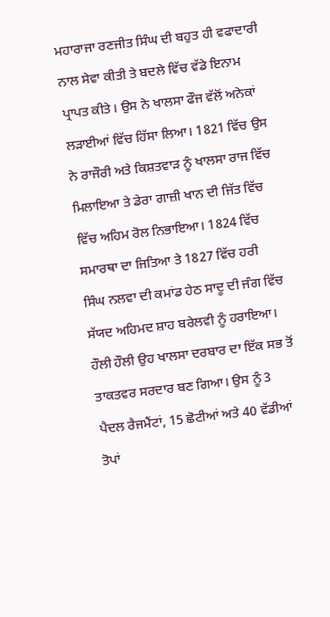ਮਹਾਰਾਜਾ ਰਣਜੀਤ ਸਿੰਘ ਦੀ ਬਹੁਤ ਹੀ ਵਫਾਦਾਰੀ ਨਾਲ ਸੇਵਾ ਕੀਤੀ ਤੇ ਬਦਲੇ ਵਿੱਚ ਵੱਡੇ ਇਨਾਮ ਪ੍ਰਾਪਤ ਕੀਤੇ। ਉਸ ਨੇ ਖਾਲਸਾ ਫੌਜ ਵੱਲੋਂ ਅਨੇਕਾਂ ਲੜਾਈਆਂ ਵਿੱਚ ਹਿੱਸਾ ਲਿਆ। 1821 ਵਿੱਚ ਉਸ ਨੇ ਰਾਜੌਰੀ ਅਤੇ ਕਿਸ਼ਤਵਾੜ ਨੂੰ ਖਾਲਸਾ ਰਾਜ ਵਿੱਚ ਮਿਲਾਇਆ ਤੇ ਡੇਰਾ ਗਾਜ਼ੀ ਖਾਨ ਦੀ ਜਿੱਤ ਵਿੱਚ ਵਿੱਚ ਅਹਿਮ ਰੋਲ ਨਿਭਾਇਆ। 1824 ਵਿੱਚ ਸਮਾਰਥਾ ਦਾ ਜਿਤਿਆ ਤੇ 1827 ਵਿੱਚ ਹਰੀ ਸਿੰਘ ਨਲਵਾ ਦੀ ਕਮਾਂਡ ਹੇਠ ਸਾਦੂ ਦੀ ਜੰਗ ਵਿੱਚ ਸੱਯਦ ਅਹਿਮਦ ਸ਼ਾਹ ਬਰੇਲਵੀ ਨੂੰ ਹਰਾਇਆ। ਹੌਲੀ ਹੌਲੀ ਉਹ ਖਾਲਸਾ ਦਰਬਾਰ ਦਾ ਇੱਕ ਸਭ ਤੋਂ ਤਾਕਤਵਰ ਸਰਦਾਰ ਬਣ ਗਿਆ। ਉਸ ਨੂੰ 3 ਪੈਦਲ ਰੈਜਮੈਂਟਾਂ, 15 ਛੋਟੀਆਂ ਅਤੇ 40 ਵੱਡੀਆਂ ਤੋਪਾਂ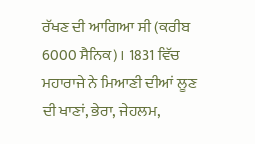ਰੱਖਣ ਦੀ ਆਗਿਆ ਸੀ (ਕਰੀਬ 6000 ਸੈਨਿਕ)। 1831 ਵਿੱਚ ਮਹਾਰਾਜੇ ਨੇ ਮਿਆਣੀ ਦੀਆਂ ਲੂਣ ਦੀ ਖਾਣਾਂ, ਭੇਰਾ, ਜੇਹਲਮ,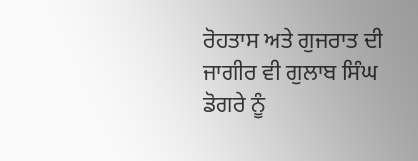ਰੋਹਤਾਸ ਅਤੇ ਗੁਜਰਾਤ ਦੀ ਜਾਗੀਰ ਵੀ ਗੁਲਾਬ ਸਿੰਘ ਡੋਗਰੇ ਨੂੰ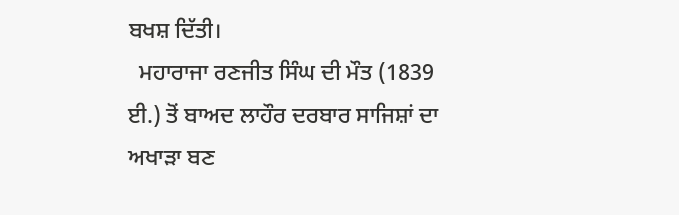ਬਖਸ਼ ਦਿੱਤੀ।
  ਮਹਾਰਾਜਾ ਰਣਜੀਤ ਸਿੰਘ ਦੀ ਮੌਤ (1839 ਈ.) ਤੋਂ ਬਾਅਦ ਲਾਹੌਰ ਦਰਬਾਰ ਸਾਜਿਸ਼ਾਂ ਦਾ ਅਖਾੜਾ ਬਣ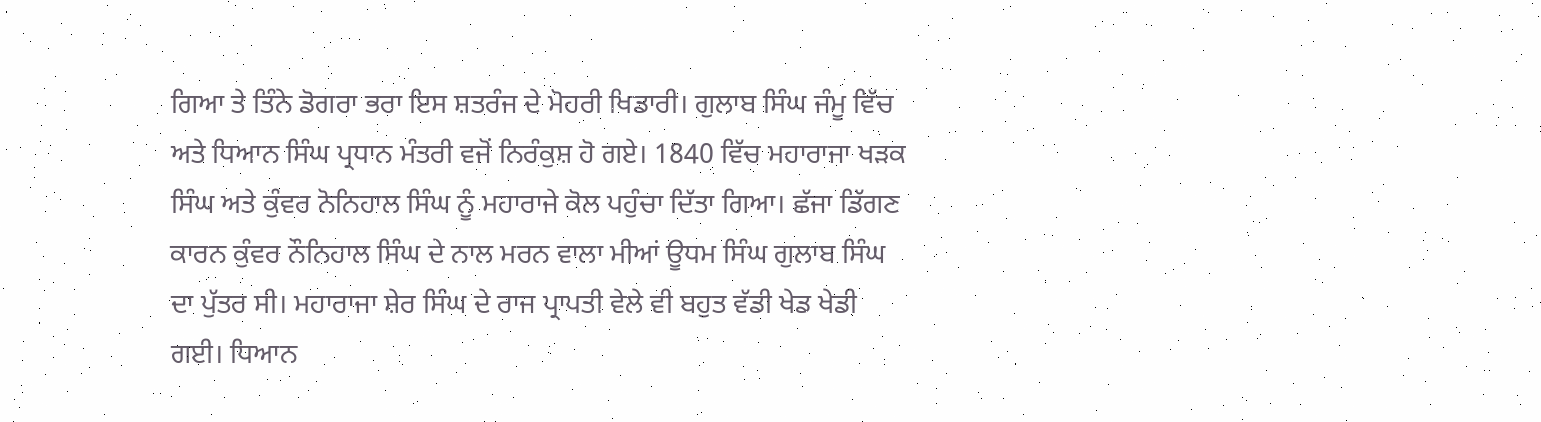ਗਿਆ ਤੇ ਤਿੰਨੇ ਡੋਗਰਾ ਭਰਾ ਇਸ ਸ਼ਤਰੰਜ ਦੇ ਮੋਹਰੀ ਖਿਡਾਰੀ। ਗੁਲਾਬ ਸਿੰਘ ਜੰਮੂ ਵਿੱਚ ਅਤੇ ਧਿਆਨ ਸਿੰਘ ਪ੍ਰਧਾਨ ਮੰਤਰੀ ਵਜੋਂ ਨਿਰੰਕੁਸ਼ ਹੋ ਗਏ। 1840 ਵਿੱਚ ਮਹਾਰਾਜਾ ਖੜਕ ਸਿੰਘ ਅਤੇ ਕੁੰਵਰ ਨੋਨਿਹਾਲ ਸਿੰਘ ਨੂੰ ਮਹਾਰਾਜੇ ਕੋਲ ਪਹੁੰਚਾ ਦਿੱਤਾ ਗਿਆ। ਛੱਜਾ ਡਿੱਗਣ ਕਾਰਨ ਕੁੰਵਰ ਨੌਨਿਹਾਲ ਸਿੰਘ ਦੇ ਨਾਲ ਮਰਨ ਵਾਲਾ ਮੀਆਂ ਊਧਮ ਸਿੰਘ ਗੁਲਾਬ ਸਿੰਘ ਦਾ ਪੁੱਤਰ ਸੀ। ਮਹਾਰਾਜਾ ਸ਼ੇਰ ਸਿੰਘ ਦੇ ਰਾਜ ਪ੍ਰਾਪਤੀ ਵੇਲੇ ਵੀ ਬਹੁਤ ਵੱਡੀ ਖੇਡ ਖੇਡੀ ਗਈ। ਧਿਆਨ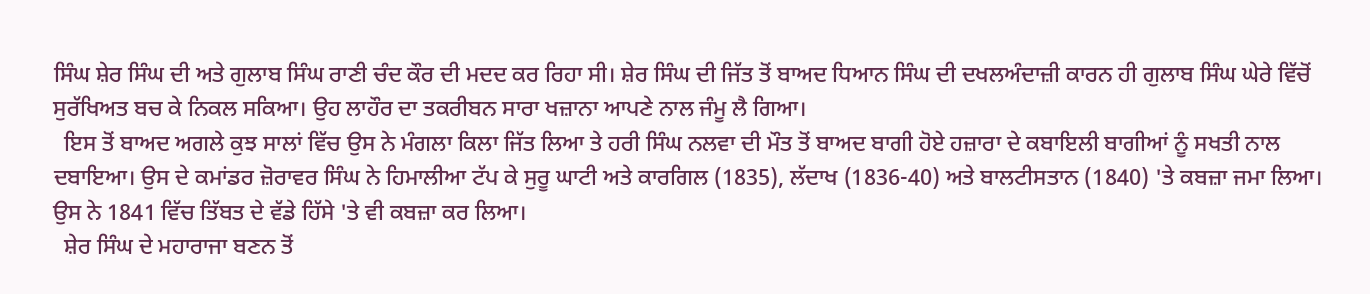ਸਿੰਘ ਸ਼ੇਰ ਸਿੰਘ ਦੀ ਅਤੇ ਗੁਲਾਬ ਸਿੰਘ ਰਾਣੀ ਚੰਦ ਕੌਰ ਦੀ ਮਦਦ ਕਰ ਰਿਹਾ ਸੀ। ਸ਼ੇਰ ਸਿੰਘ ਦੀ ਜਿੱਤ ਤੋਂ ਬਾਅਦ ਧਿਆਨ ਸਿੰਘ ਦੀ ਦਖਲਅੰਦਾਜ਼ੀ ਕਾਰਨ ਹੀ ਗੁਲਾਬ ਸਿੰਘ ਘੇਰੇ ਵਿੱਚੋਂ ਸੁਰੱਖਿਅਤ ਬਚ ਕੇ ਨਿਕਲ ਸਕਿਆ। ਉਹ ਲਾਹੌਰ ਦਾ ਤਕਰੀਬਨ ਸਾਰਾ ਖਜ਼ਾਨਾ ਆਪਣੇ ਨਾਲ ਜੰਮੂ ਲੈ ਗਿਆ।
  ਇਸ ਤੋਂ ਬਾਅਦ ਅਗਲੇ ਕੁਝ ਸਾਲਾਂ ਵਿੱਚ ਉਸ ਨੇ ਮੰਗਲਾ ਕਿਲਾ ਜਿੱਤ ਲਿਆ ਤੇ ਹਰੀ ਸਿੰਘ ਨਲਵਾ ਦੀ ਮੌਤ ਤੋਂ ਬਾਅਦ ਬਾਗੀ ਹੋਏ ਹਜ਼ਾਰਾ ਦੇ ਕਬਾਇਲੀ ਬਾਗੀਆਂ ਨੂੰ ਸਖਤੀ ਨਾਲ ਦਬਾਇਆ। ਉਸ ਦੇ ਕਮਾਂਡਰ ਜ਼ੋਰਾਵਰ ਸਿੰਘ ਨੇ ਹਿਮਾਲੀਆ ਟੱਪ ਕੇ ਸੁਰੂ ਘਾਟੀ ਅਤੇ ਕਾਰਗਿਲ (1835), ਲੱਦਾਖ (1836-40) ਅਤੇ ਬਾਲਟੀਸਤਾਨ (1840) 'ਤੇ ਕਬਜ਼ਾ ਜਮਾ ਲਿਆ। ਉਸ ਨੇ 1841 ਵਿੱਚ ਤਿੱਬਤ ਦੇ ਵੱਡੇ ਹਿੱਸੇ 'ਤੇ ਵੀ ਕਬਜ਼ਾ ਕਰ ਲਿਆ।
  ਸ਼ੇਰ ਸਿੰਘ ਦੇ ਮਹਾਰਾਜਾ ਬਣਨ ਤੋਂ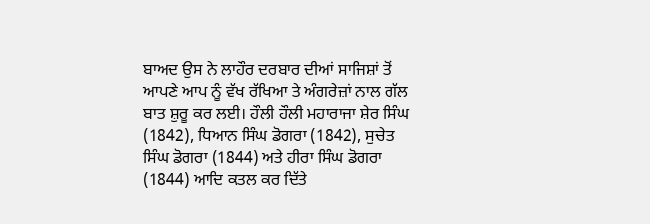ਬਾਅਦ ਉਸ ਨੇ ਲਾਹੌਰ ਦਰਬਾਰ ਦੀਆਂ ਸਾਜਿਸ਼ਾਂ ਤੋਂ ਆਪਣੇ ਆਪ ਨੂੰ ਵੱਖ ਰੱਖਿਆ ਤੇ ਅੰਗਰੇਜ਼ਾਂ ਨਾਲ ਗੱਲ ਬਾਤ ਸ਼ੁਰੂ ਕਰ ਲਈ। ਹੌਲੀ ਹੌਲੀ ਮਹਾਰਾਜਾ ਸ਼ੇਰ ਸਿੰਘ (1842), ਧਿਆਨ ਸਿੰਘ ਡੋਗਰਾ (1842), ਸੁਚੇਤ ਸਿੰਘ ਡੋਗਰਾ (1844) ਅਤੇ ਹੀਰਾ ਸਿੰਘ ਡੋਗਰਾ (1844) ਆਦਿ ਕਤਲ ਕਰ ਦਿੱਤੇ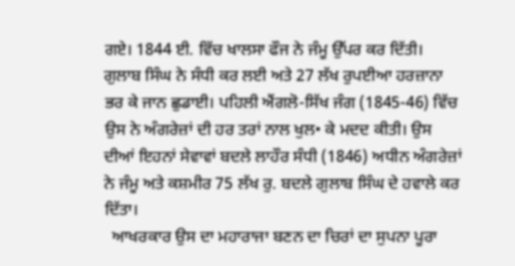ਗਏ। 1844 ਈ. ਵਿੱਚ ਖਾਲਸਾ ਫੌਜ ਨੇ ਜੰਮੂ ਉੱਪਰ ਕਰ ਦਿੱਤੀ। ਗੁਲਾਬ ਸਿੰਘ ਨੇ ਸੰਧੀ ਕਰ ਲਈ ਅਤੇ 27 ਲੱਖ ਰੁਪਈਆ ਹਰਜ਼ਾਨਾ ਭਰ ਕੇ ਜਾਨ ਛੁਡਾਈ। ਪਹਿਲੀ ਐਂਗਲੋ-ਸਿੱਖ ਜੰਗ (1845-46) ਵਿੱਚ ਉਸ ਨੇ ਅੰਗਰੇਜ਼ਾਂ ਦੀ ਹਰ ਤਰਾਂ ਨਾਲ ਖੁਲ• ਕੇ ਮਦਦ ਕੀਤੀ। ਉਸ ਦੀਆਂ ਇਹਨਾਂ ਸੇਵਾਵਾਂ ਬਦਲੇ ਲਾਹੌਰ ਸੰਧੀ (1846) ਅਧੀਨ ਅੰਗਰੇਜ਼ਾਂ ਨੇ ਜੰਮੂ ਅਤੇ ਕਸ਼ਮੀਰ 75 ਲੱਖ ਰੁ. ਬਦਲੇ ਗੁਲਾਬ ਸਿੰਘ ਦੇ ਹਵਾਲੇ ਕਰ ਦਿੱਤਾ।
  ਆਖਰਕਾਰ ਉਸ ਦਾ ਮਹਾਰਾਜਾ ਬਣਨ ਦਾ ਚਿਰਾਂ ਦਾ ਸੁਪਨਾ ਪੂਰਾ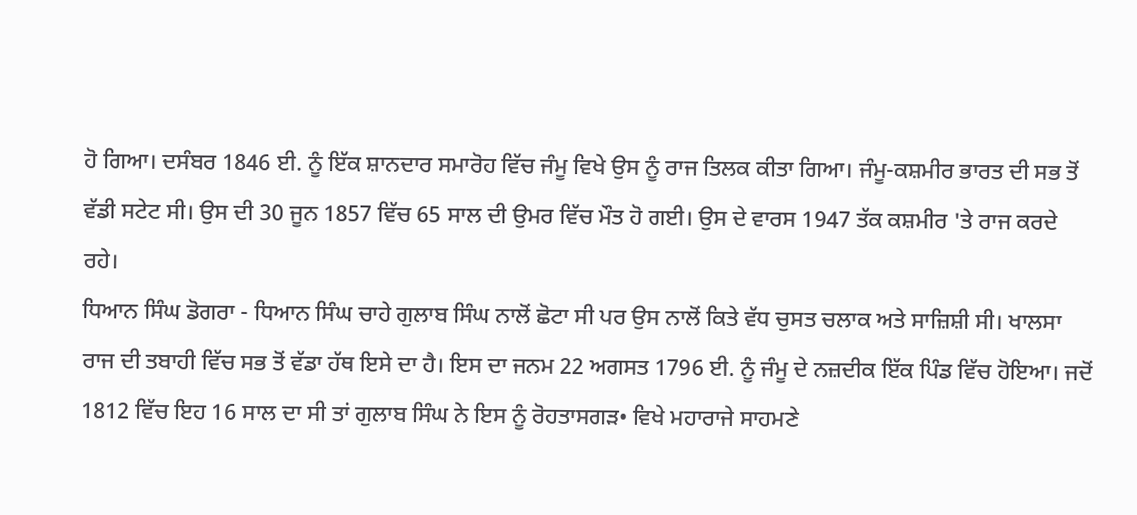ਹੋ ਗਿਆ। ਦਸੰਬਰ 1846 ਈ. ਨੂੰ ਇੱਕ ਸ਼ਾਨਦਾਰ ਸਮਾਰੋਹ ਵਿੱਚ ਜੰਮੂ ਵਿਖੇ ਉਸ ਨੂੰ ਰਾਜ ਤਿਲਕ ਕੀਤਾ ਗਿਆ। ਜੰਮੂ-ਕਸ਼ਮੀਰ ਭਾਰਤ ਦੀ ਸਭ ਤੋਂ ਵੱਡੀ ਸਟੇਟ ਸੀ। ਉਸ ਦੀ 30 ਜੂਨ 1857 ਵਿੱਚ 65 ਸਾਲ ਦੀ ਉਮਰ ਵਿੱਚ ਮੌਤ ਹੋ ਗਈ। ਉਸ ਦੇ ਵਾਰਸ 1947 ਤੱਕ ਕਸ਼ਮੀਰ 'ਤੇ ਰਾਜ ਕਰਦੇ ਰਹੇ।
ਧਿਆਨ ਸਿੰਘ ਡੋਗਰਾ - ਧਿਆਨ ਸਿੰਘ ਚਾਹੇ ਗੁਲਾਬ ਸਿੰਘ ਨਾਲੋਂ ਛੋਟਾ ਸੀ ਪਰ ਉਸ ਨਾਲੋਂ ਕਿਤੇ ਵੱਧ ਚੁਸਤ ਚਲਾਕ ਅਤੇ ਸਾਜ਼ਿਸ਼ੀ ਸੀ। ਖਾਲਸਾ ਰਾਜ ਦੀ ਤਬਾਹੀ ਵਿੱਚ ਸਭ ਤੋਂ ਵੱਡਾ ਹੱਥ ਇਸੇ ਦਾ ਹੈ। ਇਸ ਦਾ ਜਨਮ 22 ਅਗਸਤ 1796 ਈ. ਨੂੰ ਜੰਮੂ ਦੇ ਨਜ਼ਦੀਕ ਇੱਕ ਪਿੰਡ ਵਿੱਚ ਹੋਇਆ। ਜਦੋਂ 1812 ਵਿੱਚ ਇਹ 16 ਸਾਲ ਦਾ ਸੀ ਤਾਂ ਗੁਲਾਬ ਸਿੰਘ ਨੇ ਇਸ ਨੂੰ ਰੋਹਤਾਸਗੜ• ਵਿਖੇ ਮਹਾਰਾਜੇ ਸਾਹਮਣੇ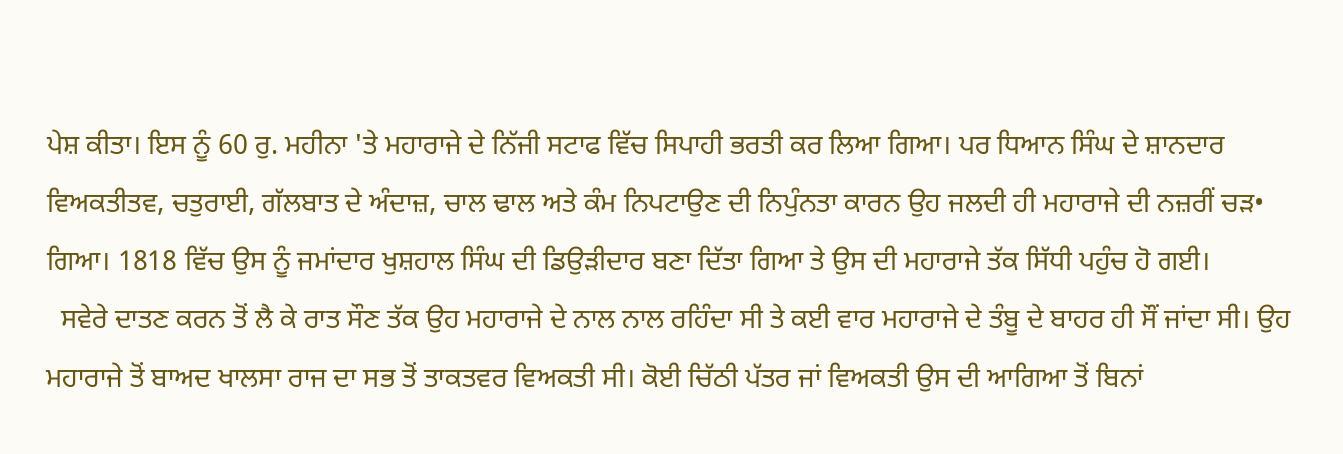ਪੇਸ਼ ਕੀਤਾ। ਇਸ ਨੂੰ 60 ਰੁ. ਮਹੀਨਾ 'ਤੇ ਮਹਾਰਾਜੇ ਦੇ ਨਿੱਜੀ ਸਟਾਫ ਵਿੱਚ ਸਿਪਾਹੀ ਭਰਤੀ ਕਰ ਲਿਆ ਗਿਆ। ਪਰ ਧਿਆਨ ਸਿੰਘ ਦੇ ਸ਼ਾਨਦਾਰ ਵਿਅਕਤੀਤਵ, ਚਤੁਰਾਈ, ਗੱਲਬਾਤ ਦੇ ਅੰਦਾਜ਼, ਚਾਲ ਢਾਲ ਅਤੇ ਕੰਮ ਨਿਪਟਾਉਣ ਦੀ ਨਿਪੁੰਨਤਾ ਕਾਰਨ ਉਹ ਜਲਦੀ ਹੀ ਮਹਾਰਾਜੇ ਦੀ ਨਜ਼ਰੀਂ ਚੜ• ਗਿਆ। 1818 ਵਿੱਚ ਉਸ ਨੂੰ ਜਮਾਂਦਾਰ ਖੁਸ਼ਹਾਲ ਸਿੰਘ ਦੀ ਡਿਉੜੀਦਾਰ ਬਣਾ ਦਿੱਤਾ ਗਿਆ ਤੇ ਉਸ ਦੀ ਮਹਾਰਾਜੇ ਤੱਕ ਸਿੱਧੀ ਪਹੁੰਚ ਹੋ ਗਈ।
  ਸਵੇਰੇ ਦਾਤਣ ਕਰਨ ਤੋਂ ਲੈ ਕੇ ਰਾਤ ਸੌਣ ਤੱਕ ਉਹ ਮਹਾਰਾਜੇ ਦੇ ਨਾਲ ਨਾਲ ਰਹਿੰਦਾ ਸੀ ਤੇ ਕਈ ਵਾਰ ਮਹਾਰਾਜੇ ਦੇ ਤੰਬੂ ਦੇ ਬਾਹਰ ਹੀ ਸੌਂ ਜਾਂਦਾ ਸੀ। ਉਹ ਮਹਾਰਾਜੇ ਤੋਂ ਬਾਅਦ ਖਾਲਸਾ ਰਾਜ ਦਾ ਸਭ ਤੋਂ ਤਾਕਤਵਰ ਵਿਅਕਤੀ ਸੀ। ਕੋਈ ਚਿੱਠੀ ਪੱਤਰ ਜਾਂ ਵਿਅਕਤੀ ਉਸ ਦੀ ਆਗਿਆ ਤੋਂ ਬਿਨਾਂ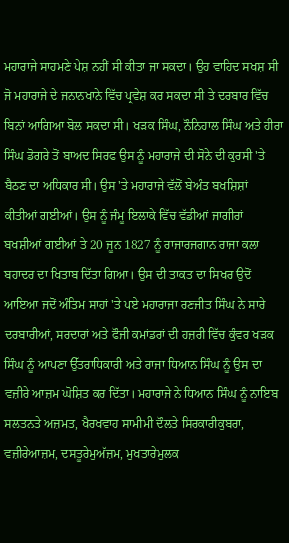ਮਹਾਰਾਜੇ ਸਾਹਮਣੇ ਪੇਸ਼ ਨਹੀਂ ਸੀ ਕੀਤਾ ਜਾ ਸਕਦਾ। ਉਹ ਵਾਹਿਦ ਸਖਸ਼ ਸੀ ਜੋ ਮਹਾਰਾਜੇ ਦੇ ਜਨਾਨਖਾਨੇ ਵਿੱਚ ਪ੍ਰਵੇਸ਼ ਕਰ ਸਕਦਾ ਸੀ ਤੇ ਦਰਬਾਰ ਵਿੱਚ ਬਿਨਾਂ ਆਗਿਆ ਬੋਲ ਸਕਦਾ ਸੀ। ਖੜਕ ਸਿੰਘ, ਨੌਨਿਹਾਲ ਸਿੰਘ ਅਤੇ ਹੀਰਾ ਸਿੰਘ ਡੋਗਰੇ ਤੋਂ ਬਾਅਦ ਸਿਰਫ ਉਸ ਨੂੰ ਮਹਾਰਾਜੇ ਦੀ ਸੋਨੇ ਦੀ ਕੁਰਸੀ 'ਤੇ ਬੈਠਣ ਦਾ ਅਧਿਕਾਰ ਸੀ। ਉਸ 'ਤੇ ਮਹਾਰਾਜੇ ਵੱਲੋਂ ਬੇਅੰਤ ਬਖਸ਼ਿਸ਼ਾਂ ਕੀਤੀਆਂ ਗਈਆਂ। ਉਸ ਨੂੰ ਜੰਮੂ ਇਲਾਕੇ ਵਿੱਚ ਵੱਡੀਆਂ ਜਾਗੀਰਾਂ ਬਖਸ਼ੀਆਂ ਗਈਆਂ ਤੇ 20 ਜੂਨ 1827 ਨੂੰ ਰਾਜਾਰਜਗਾਨ ਰਾਜਾ ਕਲਾ ਬਹਾਦਰ ਦਾ ਖਿਤਾਬ ਦਿੱਤਾ ਗਿਆ। ਉਸ ਦੀ ਤਾਕਤ ਦਾ ਸਿਖਰ ਉਦੋਂ ਆਇਆ ਜਦੋਂ ਅੰਤਿਮ ਸਾਹਾਂ 'ਤੇ ਪਏ ਮਹਾਰਾਜਾ ਰਣਜੀਤ ਸਿੰਘ ਨੇ ਸਾਰੇ ਦਰਬਾਰੀਆਂ, ਸਰਦਾਰਾਂ ਅਤੇ ਫੌਜੀ ਕਮਾਂਡਰਾਂ ਦੀ ਹਜ਼ਰੀ ਵਿੱਚ ਕੁੰਵਰ ਖੜਕ ਸਿੰਘ ਨੂੰ ਆਪਣਾ ਉੱਤਰਾਧਿਕਾਰੀ ਅਤੇ ਰਾਜਾ ਧਿਆਨ ਸਿੰਘ ਨੂੰ ਉਸ ਦਾ ਵਜ਼ੀਰੇ ਆਜ਼ਮ ਘੋਸ਼ਿਤ ਕਰ ਦਿੱਤਾ। ਮਹਾਰਾਜੇ ਨੇ ਧਿਆਨ ਸਿੰਘ ਨੂੰ ਨਾਇਬ ਸਲਤਨਤੇ ਅਜ਼ਮਤ, ਖੈਰਖਵਾਹ ਸਾਮੀਮੀ ਦੌਲਤੇ ਸਿਰਕਾਰੀਕੁਬਰਾ, ਵਜ਼ੀਰੇਆਜ਼ਮ, ਦਸਤੂਰੇਮੁਅੱਜ਼ਮ, ਮੁਖਤਾਰੇਮੁਲਕ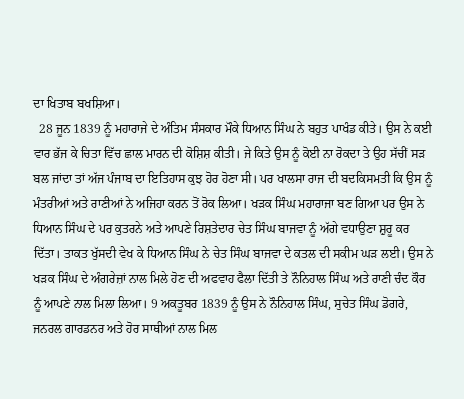ਦਾ ਖਿਤਾਬ ਬਖਸ਼ਿਆ।
  28 ਜੂਨ 1839 ਨੂੰ ਮਹਾਰਾਜੇ ਦੇ ਅੰਤਿਮ ਸੰਸਕਾਰ ਮੌਕੇ ਧਿਆਨ ਸਿੰਘ ਨੇ ਬਹੁਤ ਪਾਖੰਡ ਕੀਤੇ। ਉਸ ਨੇ ਕਈ ਵਾਰ ਭੱਜ ਕੇ ਚਿਤਾ ਵਿੱਚ ਛਾਲ ਮਾਰਨ ਦੀ ਕੋਸ਼ਿਸ਼ ਕੀਤੀ। ਜੇ ਕਿਤੇ ਉਸ ਨੂੰ ਕੋਈ ਨਾ ਰੋਕਦਾ ਤੇ ਉਹ ਸੱਚੀਂ ਸੜ ਬਲ ਜਾਂਦਾ ਤਾਂ ਅੱਜ ਪੰਜਾਬ ਦਾ ਇਤਿਹਾਸ ਕੁਝ ਹੋਰ ਹੋਣਾ ਸੀ। ਪਰ ਖਾਲਸਾ ਰਾਜ ਦੀ ਬਦਕਿਸਮਤੀ ਕਿ ਉਸ ਨੂੰ ਮੰਤਰੀਆਂ ਅਤੇ ਰਾਣੀਆਂ ਨੇ ਅਜਿਹਾ ਕਰਨ ਤੋਂ ਰੋਕ ਲਿਆ। ਖੜਕ ਸਿੰਘ ਮਹਾਰਾਜਾ ਬਣ ਗਿਆ ਪਰ ਉਸ ਨੇ ਧਿਆਨ ਸਿੰਘ ਦੇ ਪਰ ਕੁਤਰਨੇ ਅਤੇ ਆਪਣੇ ਰਿਸ਼ਤੇਦਾਰ ਚੇਤ ਸਿੰਘ ਬਾਜਵਾ ਨੂੰ ਅੱਗੇ ਵਧਾਉਣਾ ਸ਼ੁਰੂ ਕਰ ਦਿੱਤਾ। ਤਾਕਤ ਖੁੱਸਦੀ ਵੇਖ ਕੇ ਧਿਆਨ ਸਿੰਘ ਨੇ ਚੇਤ ਸਿੰਘ ਬਾਜਵਾ ਦੇ ਕਤਲ ਦੀ ਸਕੀਮ ਘੜ ਲਈ। ਉਸ ਨੇ ਖੜਕ ਸਿੰਘ ਦੇ ਅੰਗਰੇਜ਼ਾਂ ਨਾਲ ਮਿਲੇ ਹੋਣ ਦੀ ਅਫਵਾਹ ਫੈਲਾ ਦਿੱਤੀ ਤੇ ਨੌਨਿਹਾਲ ਸਿੰਘ ਅਤੇ ਰਾਣੀ ਚੰਦ ਕੌਰ ਨੂੰ ਆਪਣੇ ਨਾਲ ਮਿਲਾ ਲਿਆ। 9 ਅਕਤੂਬਰ 1839 ਨੂੰ ਉਸ ਨੇ ਨੌਨਿਹਾਲ ਸਿੰਘ, ਸੁਚੇਤ ਸਿੰਘ ਡੋਗਰੇ, ਜਨਰਲ ਗਾਰਡਨਰ ਅਤੇ ਹੋਰ ਸਾਥੀਆਂ ਨਾਲ ਮਿਲ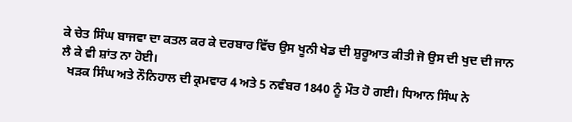ਕੇ ਚੇਤ ਸਿੰਘ ਬਾਜਵਾ ਦਾ ਕਤਲ ਕਰ ਕੇ ਦਰਬਾਰ ਵਿੱਚ ਉਸ ਖੂਨੀ ਖੇਡ ਦੀ ਸ਼ੁਰੂਆਤ ਕੀਤੀ ਜੋ ਉਸ ਦੀ ਖੁਦ ਦੀ ਜਾਨ ਲੈ ਕੇ ਵੀ ਸ਼ਾਂਤ ਨਾ ਹੋਈ।
  ਖੜਕ ਸਿੰਘ ਅਤੇ ਨੌਨਿਹਾਲ ਦੀ ਕ੍ਰਮਵਾਰ 4 ਅਤੇ 5 ਨਵੰਬਰ 1840 ਨੂੰ ਮੌਤ ਹੋ ਗਈ। ਧਿਆਨ ਸਿੰਘ ਨੇ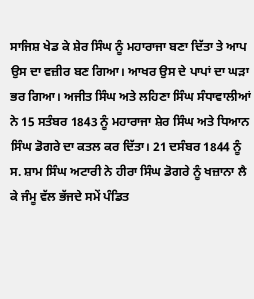ਸਾਜਿਸ਼ ਖੇਡ ਕੇ ਸ਼ੇਰ ਸਿੰਘ ਨੂੰ ਮਹਾਰਾਜਾ ਬਣਾ ਦਿੱਤਾ ਤੇ ਆਪ ਉਸ ਦਾ ਵਜ਼ੀਰ ਬਣ ਗਿਆ। ਆਖਰ ਉਸ ਦੇ ਪਾਪਾਂ ਦਾ ਘੜਾ ਭਰ ਗਿਆ। ਅਜੀਤ ਸਿੰਘ ਅਤੇ ਲਹਿਣਾ ਸਿੰਘ ਸੰਧਾਵਾਲੀਆਂ ਨੇ 15 ਸਤੰਬਰ 1843 ਨੂੰ ਮਹਾਰਾਜਾ ਸ਼ੇਰ ਸਿੰਘ ਅਤੇ ਧਿਆਨ ਸਿੰਘ ਡੋਗਰੇ ਦਾ ਕਤਲ ਕਰ ਦਿੱਤਾ। 21 ਦਸੰਬਰ 1844 ਨੂੰ ਸ. ਸ਼ਾਮ ਸਿੰਘ ਅਟਾਰੀ ਨੇ ਹੀਰਾ ਸਿੰਘ ਡੋਗਰੇ ਨੂੰ ਖਜ਼ਾਨਾ ਲੈ ਕੇ ਜੰਮੂ ਵੱਲ ਭੱਜਦੇ ਸਮੇਂ ਪੰਡਿਤ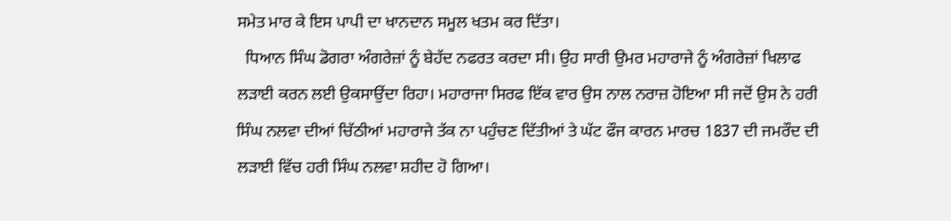ਸਮੇਤ ਮਾਰ ਕੇ ਇਸ ਪਾਪੀ ਦਾ ਖਾਨਦਾਨ ਸਮੂਲ ਖਤਮ ਕਰ ਦਿੱਤਾ।
  ਧਿਆਨ ਸਿੰਘ ਡੋਗਰਾ ਅੰਗਰੇਜ਼ਾਂ ਨੂੰ ਬੇਹੱਦ ਨਫਰਤ ਕਰਦਾ ਸੀ। ਉਹ ਸਾਰੀ ਉਮਰ ਮਹਾਰਾਜੇ ਨੂੰ ਅੰਗਰੇਜ਼ਾਂ ਖਿਲਾਫ ਲੜਾਈ ਕਰਨ ਲਈ ਉਕਸਾਉਂਦਾ ਰਿਹਾ। ਮਹਾਰਾਜਾ ਸਿਰਫ ਇੱਕ ਵਾਰ ਉਸ ਨਾਲ ਨਰਾਜ਼ ਹੋਇਆ ਸੀ ਜਦੋਂ ਉਸ ਨੇ ਹਰੀ ਸਿੰਘ ਨਲਵਾ ਦੀਆਂ ਚਿੱਠੀਆਂ ਮਹਾਰਾਜੇ ਤੱਕ ਨਾ ਪਹੁੰਚਣ ਦਿੱਤੀਆਂ ਤੇ ਘੱਟ ਫੌਜ ਕਾਰਨ ਮਾਰਚ 1837 ਦੀ ਜਮਰੌਦ ਦੀ ਲੜਾਈ ਵਿੱਚ ਹਰੀ ਸਿੰਘ ਨਲਵਾ ਸ਼ਹੀਦ ਹੋ ਗਿਆ।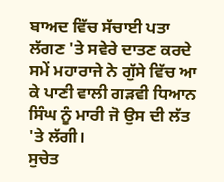ਬਾਅਦ ਵਿੱਚ ਸੱਚਾਈ ਪਤਾ ਲੱਗਣ 'ਤੇ ਸਵੇਰੇ ਦਾਤਣ ਕਰਦੇ ਸਮੇਂ ਮਹਾਰਾਜੇ ਨੇ ਗੁੱਸੇ ਵਿੱਚ ਆ ਕੇ ਪਾਣੀ ਵਾਲੀ ਗੜਵੀ ਧਿਆਨ ਸਿੰਘ ਨੂੰ ਮਾਰੀ ਜੋ ਉਸ ਦੀ ਲੱਤ 'ਤੇ ਲੱਗੀ।
ਸੁਚੇਤ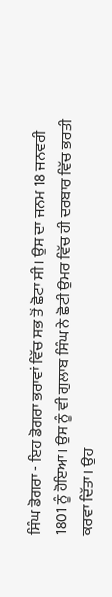ਸਿੰਘ ਡੋਗਰਾ - ਇਹ ਡੋਗਰਾ ਭਰਾਵਾਂ ਵਿੱਚ ਸਭ ਤੋਂ ਛੋਟਾ ਸੀ। ਉਸ ਦਾ ਜਨਮ 18 ਜਨਵਰੀ 1801 ਨੂੰ ਹੋਇਆ। ਉਸ ਨੂੰ ਵੀ ਗੁਲਾਬ ਸਿੰਘ ਨੇ ਛੋਟੀ ਉਮਰ ਵਿੱਚ ਹੀ ਦਰਬਾਰ ਵਿੱਚ ਭਰਤੀ ਕਰਵਾ ਦਿੱਤਾ। ਉਹ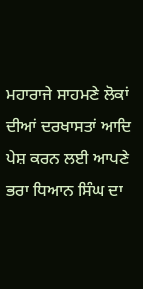ਮਹਾਰਾਜੇ ਸਾਹਮਣੇ ਲੋਕਾਂ ਦੀਆਂ ਦਰਖਾਸਤਾਂ ਆਦਿ ਪੇਸ਼ ਕਰਨ ਲਈ ਆਪਣੇ ਭਰਾ ਧਿਆਨ ਸਿੰਘ ਦਾ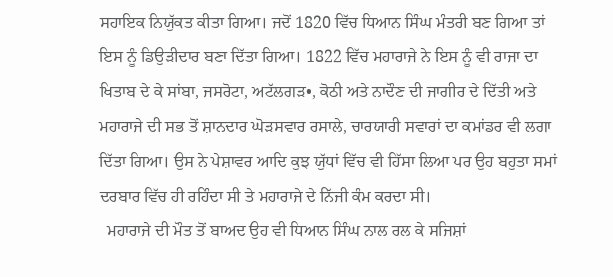ਸਹਾਇਕ ਨਿਯੁੱਕਤ ਕੀਤਾ ਗਿਆ। ਜਦੋਂ 1820 ਵਿੱਚ ਧਿਆਨ ਸਿੰਘ ਮੰਤਰੀ ਬਣ ਗਿਆ ਤਾਂ ਇਸ ਨੂੰ ਡਿਉੜੀਦਾਰ ਬਣਾ ਦਿੱਤਾ ਗਿਆ। 1822 ਵਿੱਚ ਮਹਾਰਾਜੇ ਨੇ ਇਸ ਨੂੰ ਵੀ ਰਾਜਾ ਦਾ ਖਿਤਾਬ ਦੇ ਕੇ ਸਾਂਬਾ, ਜਸਰੋਟਾ, ਅਟੱਲਗੜ•, ਕੋਠੀ ਅਤੇ ਨਾਦੌਣ ਦੀ ਜਾਗੀਰ ਦੇ ਦਿੱਤੀ ਅਤੇ ਮਹਾਰਾਜੇ ਦੀ ਸਭ ਤੋਂ ਸ਼ਾਨਦਾਰ ਘੋੜਸਵਾਰ ਰਸਾਲੇ, ਚਾਰਯਾਰੀ ਸਵਾਰਾਂ ਦਾ ਕਮਾਂਡਰ ਵੀ ਲਗਾ ਦਿੱਤਾ ਗਿਆ। ਉਸ ਨੇ ਪੇਸ਼ਾਵਰ ਆਦਿ ਕੁਝ ਯੁੱਧਾਂ ਵਿੱਚ ਵੀ ਹਿੱਸਾ ਲਿਆ ਪਰ ਉਹ ਬਹੁਤਾ ਸਮਾਂ ਦਰਬਾਰ ਵਿੱਚ ਹੀ ਰਹਿੰਦਾ ਸੀ ਤੇ ਮਹਾਰਾਜੇ ਦੇ ਨਿੱਜੀ ਕੰਮ ਕਰਦਾ ਸੀ।
  ਮਹਾਰਾਜੇ ਦੀ ਮੌਤ ਤੋਂ ਬਾਅਦ ਉਹ ਵੀ ਧਿਆਨ ਸਿੰਘ ਨਾਲ ਰਲ ਕੇ ਸਜਿਸ਼ਾਂ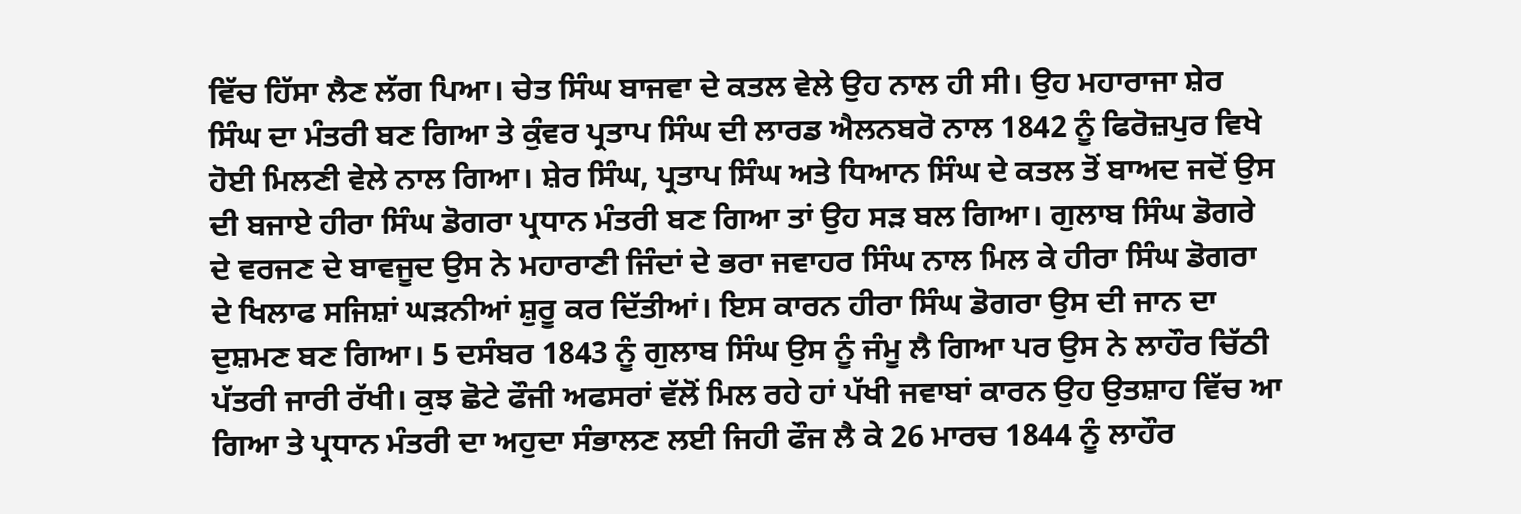ਵਿੱਚ ਹਿੱਸਾ ਲੈਣ ਲੱਗ ਪਿਆ। ਚੇਤ ਸਿੰਘ ਬਾਜਵਾ ਦੇ ਕਤਲ ਵੇਲੇ ਉਹ ਨਾਲ ਹੀ ਸੀ। ਉਹ ਮਹਾਰਾਜਾ ਸ਼ੇਰ ਸਿੰਘ ਦਾ ਮੰਤਰੀ ਬਣ ਗਿਆ ਤੇ ਕੁੰਵਰ ਪ੍ਰਤਾਪ ਸਿੰਘ ਦੀ ਲਾਰਡ ਐਲਨਬਰੋ ਨਾਲ 1842 ਨੂੰ ਫਿਰੋਜ਼ਪੁਰ ਵਿਖੇ ਹੋਈ ਮਿਲਣੀ ਵੇਲੇ ਨਾਲ ਗਿਆ। ਸ਼ੇਰ ਸਿੰਘ, ਪ੍ਰਤਾਪ ਸਿੰਘ ਅਤੇ ਧਿਆਨ ਸਿੰਘ ਦੇ ਕਤਲ ਤੋਂ ਬਾਅਦ ਜਦੋਂ ਉਸ ਦੀ ਬਜਾਏ ਹੀਰਾ ਸਿੰਘ ਡੋਗਰਾ ਪ੍ਰਧਾਨ ਮੰਤਰੀ ਬਣ ਗਿਆ ਤਾਂ ਉਹ ਸੜ ਬਲ ਗਿਆ। ਗੁਲਾਬ ਸਿੰਘ ਡੋਗਰੇ ਦੇ ਵਰਜਣ ਦੇ ਬਾਵਜੂਦ ਉਸ ਨੇ ਮਹਾਰਾਣੀ ਜਿੰਦਾਂ ਦੇ ਭਰਾ ਜਵਾਹਰ ਸਿੰਘ ਨਾਲ ਮਿਲ ਕੇ ਹੀਰਾ ਸਿੰਘ ਡੋਗਰਾ ਦੇ ਖਿਲਾਫ ਸਜਿਸ਼ਾਂ ਘੜਨੀਆਂ ਸ਼ੁਰੂ ਕਰ ਦਿੱਤੀਆਂ। ਇਸ ਕਾਰਨ ਹੀਰਾ ਸਿੰਘ ਡੋਗਰਾ ਉਸ ਦੀ ਜਾਨ ਦਾ ਦੁਸ਼ਮਣ ਬਣ ਗਿਆ। 5 ਦਸੰਬਰ 1843 ਨੂੰ ਗੁਲਾਬ ਸਿੰਘ ਉਸ ਨੂੰ ਜੰਮੂ ਲੈ ਗਿਆ ਪਰ ਉਸ ਨੇ ਲਾਹੌਰ ਚਿੱਠੀ ਪੱਤਰੀ ਜਾਰੀ ਰੱਖੀ। ਕੁਝ ਛੋਟੇ ਫੌਜੀ ਅਫਸਰਾਂ ਵੱਲੋਂ ਮਿਲ ਰਹੇ ਹਾਂ ਪੱਖੀ ਜਵਾਬਾਂ ਕਾਰਨ ਉਹ ਉਤਸ਼ਾਹ ਵਿੱਚ ਆ ਗਿਆ ਤੇ ਪ੍ਰਧਾਨ ਮੰਤਰੀ ਦਾ ਅਹੁਦਾ ਸੰਭਾਲਣ ਲਈ ਜਿਹੀ ਫੌਜ ਲੈ ਕੇ 26 ਮਾਰਚ 1844 ਨੂੰ ਲਾਹੌਰ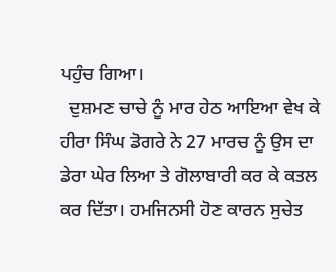ਪਹੁੰਚ ਗਿਆ।
  ਦੁਸ਼ਮਣ ਚਾਚੇ ਨੂੰ ਮਾਰ ਹੇਠ ਆਇਆ ਵੇਖ ਕੇ ਹੀਰਾ ਸਿੰਘ ਡੋਗਰੇ ਨੇ 27 ਮਾਰਚ ਨੂੰ ਉਸ ਦਾ ਡੇਰਾ ਘੇਰ ਲਿਆ ਤੇ ਗੋਲਾਬਾਰੀ ਕਰ ਕੇ ਕਤਲ ਕਰ ਦਿੱਤਾ। ਹਮਜਿਨਸੀ ਹੋਣ ਕਾਰਨ ਸੁਚੇਤ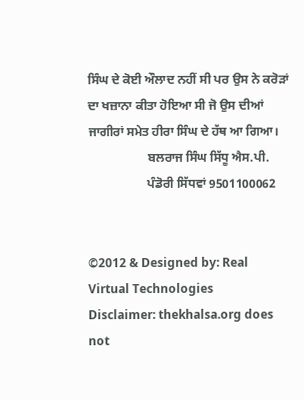ਸਿੰਘ ਦੇ ਕੋਈ ਔਲਾਦ ਨਹੀਂ ਸੀ ਪਰ ਉਸ ਨੇ ਕਰੋੜਾਂ ਦਾ ਖਜ਼ਾਨਾ ਕੀਤਾ ਹੋਇਆ ਸੀ ਜੋ ਉਸ ਦੀਆਂ ਜਾਗੀਰਾਂ ਸਮੇਤ ਹੀਰਾ ਸਿੰਘ ਦੇ ਹੱਥ ਆ ਗਿਆ।
                   ਬਲਰਾਜ ਸਿੰਘ ਸਿੱਧੂ ਐਸ.ਪੀ.
                   ਪੰਡੋਰੀ ਸਿੱਧਵਾਂ 9501100062


©2012 & Designed by: Real Virtual Technologies
Disclaimer: thekhalsa.org does not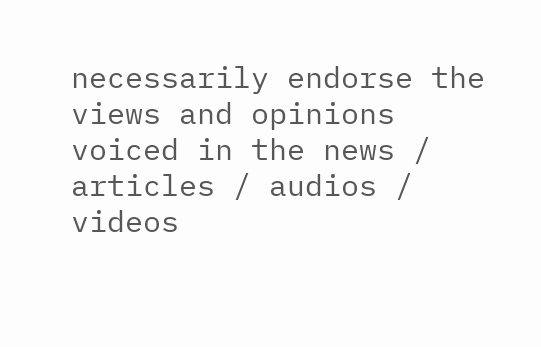necessarily endorse the views and opinions voiced in the news / articles / audios / videos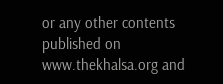or any other contents published on www.thekhalsa.org and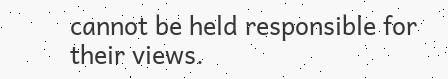cannot be held responsible for their views.